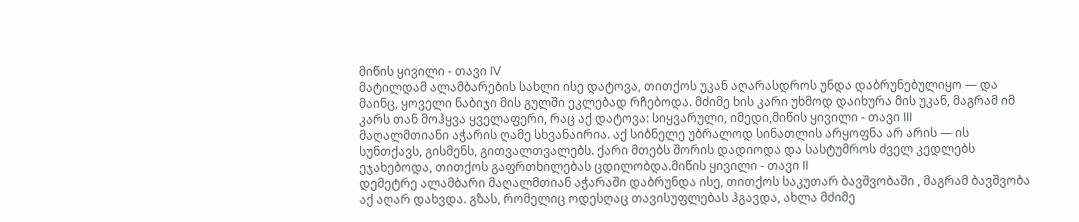მიწის ყივილი - თავი IV
მატილდამ ალამბარების სახლი ისე დატოვა, თითქოს უკან აღარასდროს უნდა დაბრუნებულიყო — და მაინც, ყოველი ნაბიჯი მის გულში ეკლებად რჩებოდა. მძიმე ხის კარი უხმოდ დაიხურა მის უკან, მაგრამ იმ კარს თან მოჰყვა ყველაფერი, რაც აქ დატოვა: სიყვარული, იმედი,მიწის ყივილი - თავი III
მაღალმთიანი აჭარის ღამე სხვანაირია. აქ სიბნელე უბრალოდ სინათლის არყოფნა არ არის — ის სუნთქავს, გისმენს, გითვალთვალებს. ქარი მთებს შორის დადიოდა და სასტუმროს ძველ კედლებს ეჯახებოდა, თითქოს გაფრთხილებას ცდილობდა.მიწის ყივილი - თავი II
დემეტრე ალამბარი მაღალმთიან აჭარაში დაბრუნდა ისე, თითქოს საკუთარ ბავშვობაში , მაგრამ ბავშვობა აქ აღარ დახვდა. გზას, რომელიც ოდესღაც თავისუფლებას ჰგავდა, ახლა მძიმე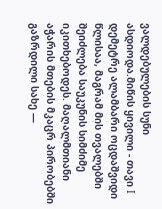ვალდებულების სუნი ასდიოდა.მიწის ყივილი - თავი I
დემეტრე ალამბარი ოცდაშვიდი წლისაა, მაგრამ მის თვალებში შეიძლება საუკუნის სიმძიმე იკითხებოდეს. მაღალმთიანი აჭარის მთების მკაცრ პირობებში გაზრდილი სახე —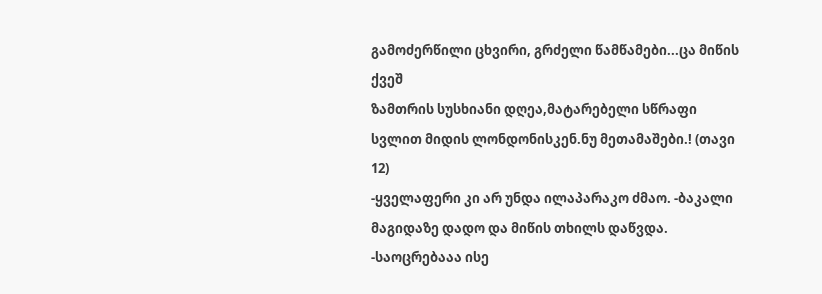გამოძერწილი ცხვირი, გრძელი წამწამები...ცა მიწის ქვეშ
ზამთრის სუსხიანი დღეა,მატარებელი სწრაფი სვლით მიდის ლონდონისკენ.ნუ მეთამაშები.! (თავი 12)
-ყველაფერი კი არ უნდა ილაპარაკო ძმაო. -ბაკალი მაგიდაზე დადო და მიწის თხილს დაწვდა. -საოცრებააა ისე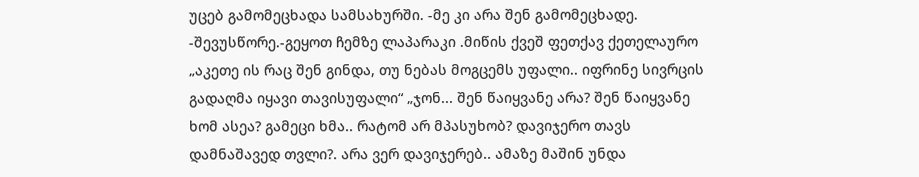უცებ გამომეცხადა სამსახურში. -მე კი არა შენ გამომეცხადე. -შევუსწორე.-გეყოთ ჩემზე ლაპარაკი .მიწის ქვეშ ფეთქავ ქეთელაურო
„აკეთე ის რაც შენ გინდა, თუ ნებას მოგცემს უფალი.. იფრინე სივრცის გადაღმა იყავი თავისუფალი“ „ჯონ... შენ წაიყვანე არა? შენ წაიყვანე ხომ ასეა? გამეცი ხმა.. რატომ არ მპასუხობ? დავიჯერო თავს დამნაშავედ თვლი?. არა ვერ დავიჯერებ.. ამაზე მაშინ უნდა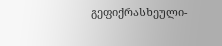გეფიქრასხეული-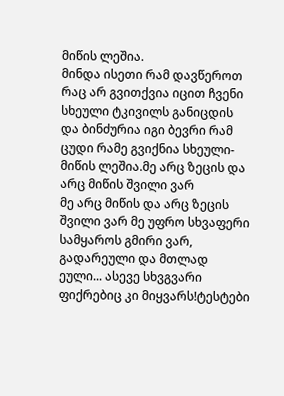მიწის ლეშია.
მინდა ისეთი რამ დავწეროთ რაც არ გვითქვია იცით ჩვენი სხეული ტკივილს განიცდის და ბინძურია იგი ბევრი რამ ცუდი რამე გვიქნია სხეული- მიწის ლეშია.მე არც ზეცის და არც მიწის შვილი ვარ
მე არც მიწის და არც ზეცის შვილი ვარ მე უფრო სხვაფერი სამყაროს გმირი ვარ, გადარეული და მთლად ეული... ასევე სხვგვარი ფიქრებიც კი მიყვარს!ტესტები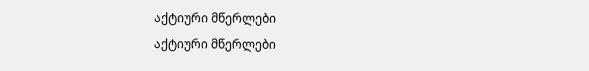აქტიური მწერლები
აქტიური მწერლები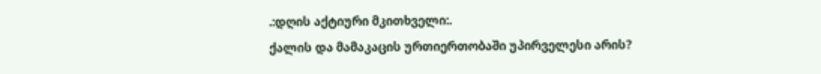.:დღის აქტიური მკითხველი:.
ქალის და მამაკაცის ურთიერთობაში უპირველესი არის?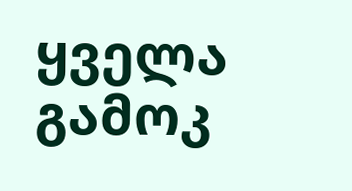ყველა გამოკ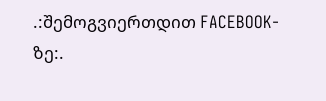.:შემოგვიერთდით FACEBOOK-ზე:.